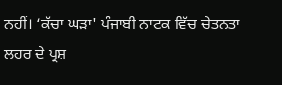ਨਹੀਂ। ‘ਕੱਚਾ ਘੜਾ' ਪੰਜਾਬੀ ਨਾਟਕ ਵਿੱਚ ਚੇਤਨਤਾ ਲਹਰ ਦੇ ਪ੍ਰਸ਼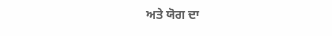ਅਤੇ ਯੋਗ ਦਾ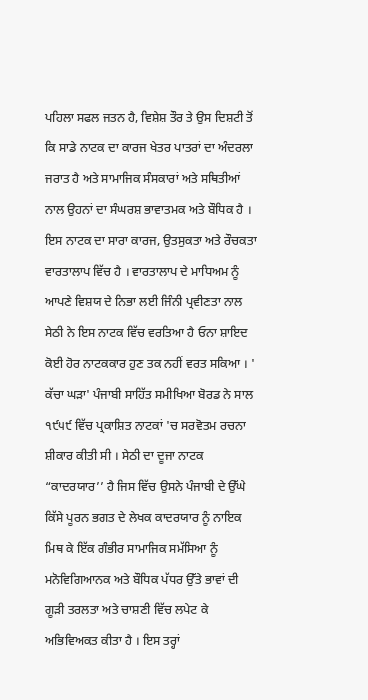ਪਹਿਲਾ ਸਫਲ ਜਤਨ ਹੈ, ਵਿਸ਼ੇਸ਼ ਤੌਰ ਤੇ ਉਸ ਦਿਸ਼ਟੀ ਤੋਂ ਕਿ ਸਾਡੇ ਨਾਟਕ ਦਾ ਕਾਰਜ ਖੇਤਰ ਪਾਤਰਾਂ ਦਾ ਅੰਦਰਲਾ ਜਰਾਤ ਹੈ ਅਤੇ ਸਾਮਾਜਿਕ ਸੰਸਕਾਰਾਂ ਅਤੇ ਸਥਿਤੀਆਂ ਨਾਲ ਉਹਨਾਂ ਦਾ ਸੰਘਰਸ਼ ਭਾਵਾਤਮਕ ਅਤੇ ਬੌਧਿਕ ਹੈ । ਇਸ ਨਾਟਕ ਦਾ ਸਾਰਾ ਕਾਰਜ, ਉਤਸੁਕਤਾ ਅਤੇ ਰੌਚਕਤਾ ਵਾਰਤਾਲਾਪ ਵਿੱਚ ਹੈ । ਵਾਰਤਾਲਾਪ ਦੇ ਮਾਧਿਅਮ ਨੂੰ ਆਪਣੇ ਵਿਸ਼ਯ ਦੇ ਨਿਭਾ ਲਈ ਜਿੰਨੀ ਪ੍ਰਵੀਣਤਾ ਨਾਲ ਸੇਠੀ ਨੇ ਇਸ ਨਾਟਕ ਵਿੱਚ ਵਰਤਿਆ ਹੈ ਓਨਾ ਸ਼ਾਇਦ ਕੋਈ ਹੋਰ ਨਾਟਕਕਾਰ ਹੁਣ ਤਕ ਨਹੀਂ ਵਰਤ ਸਕਿਆ । ' ਕੱਚਾ ਘੜਾ' ਪੰਜਾਬੀ ਸਾਹਿੱਤ ਸਮੀਖਿਆ ਬੋਰਡ ਨੇ ਸਾਲ ੧੯੫੯ ਵਿੱਚ ਪ੍ਰਕਾਸ਼ਿਤ ਨਾਟਕਾਂ 'ਚ ਸਰਵੋਤਮ ਰਚਨਾ ਸ਼ੀਕਾਰ ਕੀਤੀ ਸੀ । ਸੇਠੀ ਦਾ ਦੂਜਾ ਨਾਟਕ “ਕਾਦਰਯਾਰ’’ ਹੈ ਜਿਸ ਵਿੱਚ ਉਸਨੇ ਪੰਜਾਬੀ ਦੇ ਉੱਘੇ ਕਿੱਸੇ ਪੂਰਨ ਭਗਤ ਦੇ ਲੇਖਕ ਕਾਦਰਯਾਰ ਨੂੰ ਨਾਇਕ ਮਿਥ ਕੇ ਇੱਕ ਗੰਭੀਰ ਸਾਮਾਜਿਕ ਸਮੱਸਿਆ ਨੂੰ ਮਨੋਵਿਗਿਆਨਕ ਅਤੇ ਬੌਧਿਕ ਪੱਧਰ ਉੱਤੇ ਭਾਵਾਂ ਦੀ ਗੂੜੀ ਤਰਲਤਾ ਅਤੇ ਚਾਸ਼ਣੀ ਵਿੱਚ ਲਪੇਟ ਕੇ ਅਭਿਵਿਅਕਤ ਕੀਤਾ ਹੈ । ਇਸ ਤਰ੍ਹਾਂ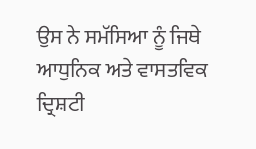ਉਸ ਨੇ ਸਮੱਸਿਆ ਨੂੰ ਜਿਥੇ ਆਧੁਨਿਕ ਅਤੇ ਵਾਸਤਵਿਕ ਦ੍ਰਿਸ਼ਟੀ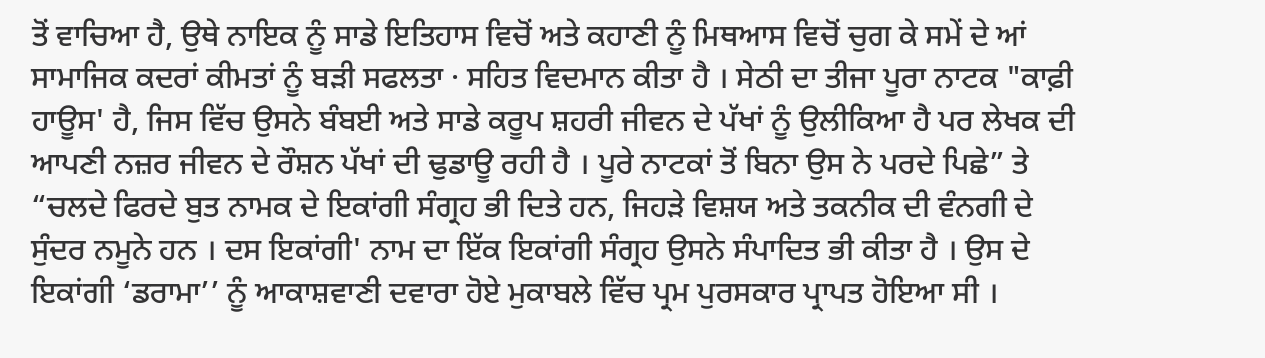ਤੋਂ ਵਾਚਿਆ ਹੈ, ਉਥੇ ਨਾਇਕ ਨੂੰ ਸਾਡੇ ਇਤਿਹਾਸ ਵਿਚੋਂ ਅਤੇ ਕਹਾਣੀ ਨੂੰ ਮਿਥਆਸ ਵਿਚੋਂ ਚੁਗ ਕੇ ਸਮੇਂ ਦੇ ਆਂ ਸਾਮਾਜਿਕ ਕਦਰਾਂ ਕੀਮਤਾਂ ਨੂੰ ਬੜੀ ਸਫਲਤਾ · ਸਹਿਤ ਵਿਦਮਾਨ ਕੀਤਾ ਹੈ । ਸੇਠੀ ਦਾ ਤੀਜਾ ਪੂਰਾ ਨਾਟਕ "ਕਾਫ਼ੀ ਹਾਊਸ' ਹੈ, ਜਿਸ ਵਿੱਚ ਉਸਨੇ ਬੰਬਈ ਅਤੇ ਸਾਡੇ ਕਰੂਪ ਸ਼ਹਰੀ ਜੀਵਨ ਦੇ ਪੱਖਾਂ ਨੂੰ ਉਲੀਕਿਆ ਹੈ ਪਰ ਲੇਖਕ ਦੀ ਆਪਣੀ ਨਜ਼ਰ ਜੀਵਨ ਦੇ ਰੌਸ਼ਨ ਪੱਖਾਂ ਦੀ ਢੁਡਾਊ ਰਹੀ ਹੈ । ਪੂਰੇ ਨਾਟਕਾਂ ਤੋਂ ਬਿਨਾ ਉਸ ਨੇ ਪਰਦੇ ਪਿਛੇ” ਤੇ “ਚਲਦੇ ਫਿਰਦੇ ਬੁਤ ਨਾਮਕ ਦੇ ਇਕਾਂਗੀ ਸੰਗ੍ਰਹ ਭੀ ਦਿਤੇ ਹਨ, ਜਿਹੜੇ ਵਿਸ਼ਯ ਅਤੇ ਤਕਨੀਕ ਦੀ ਵੰਨਗੀ ਦੇ ਸੁੰਦਰ ਨਮੂਨੇ ਹਨ । ਦਸ ਇਕਾਂਗੀ' ਨਾਮ ਦਾ ਇੱਕ ਇਕਾਂਗੀ ਸੰਗ੍ਰਹ ਉਸਨੇ ਸੰਪਾਦਿਤ ਭੀ ਕੀਤਾ ਹੈ । ਉਸ ਦੇ ਇਕਾਂਗੀ ‘ਡਰਾਮਾ’’ ਨੂੰ ਆਕਾਸ਼ਵਾਣੀ ਦਵਾਰਾ ਹੋਏ ਮੁਕਾਬਲੇ ਵਿੱਚ ਪ੍ਰਮ ਪੁਰਸਕਾਰ ਪ੍ਰਾਪਤ ਹੋਇਆ ਸੀ ।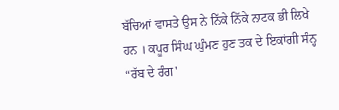ਬੱਚਿਆਂ ਵਾਸਤੇ ਉਸ ਨੇ ਨਿੱਕੇ ਨਿੱਕੇ ਨਾਟਕ ਭੀ ਲਿਖੇ ਹਨ । ਕਪੂਰ ਸਿੰਘ ਘੁੰਮਣ ਹੁਣ ਤਕ ਦੇ ਇਕਾਂਗੀ ਸੰਨ੍ਹ “ਰੱਬ ਦੇ ਰੰਗ'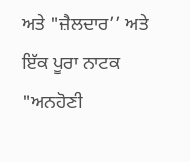ਅਤੇ "ਜ਼ੈਲਦਾਰ’’ ਅਤੇ ਇੱਕ ਪੂਰਾ ਨਾਟਕ "ਅਨਹੋਣੀ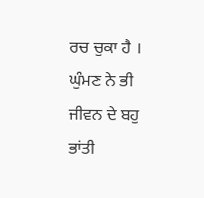ਰਚ ਚੁਕਾ ਹੈ । ਘੁੰਮਣ ਨੇ ਭੀ ਜੀਵਨ ਦੇ ਬਹੁ ਭਾਂਤੀ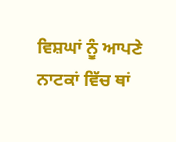ਵਿਸ਼ਘਾਂ ਨੂੰ ਆਪਣੇ ਨਾਟਕਾਂ ਵਿੱਚ ਥਾਂ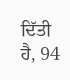ਦਿੱਤੀ ਹੈ, 94